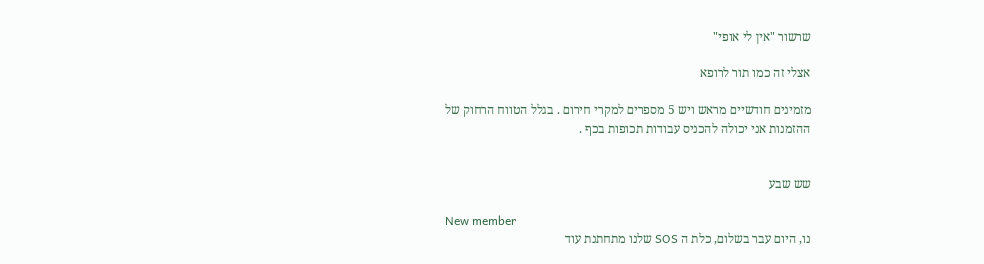שרשור "אין לי אופי"

אצלי זה כמו תור לרופא

מזמינים חודשיים מראש ויש 5 מספרים למקרי חירום . בגלל הטווח הרחוק של ההזמנות אני יכולה להכניס עבודות תכופות בכף .


שש שבע

New member
נו, היום עבר בשלום, כלת ה SOS שלנו מתחתנת עוד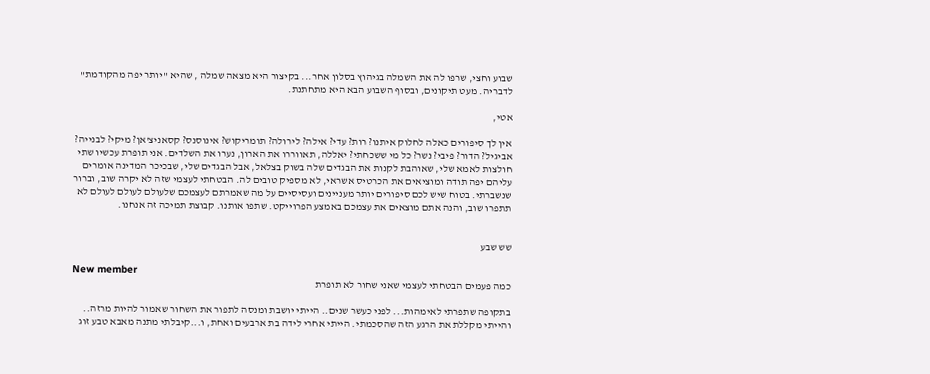שבוע וחצי, שרפו לה את השמלה בגיהוץ בסלון אחר... בקיצור היא מצאה שמלה , שהיא "יותר יפה מהקודמת" לדבריה. מעט תיקונים, ובסוף השבוע הבא היא מתחתנת.

אטי,

אין לך סיפורים כאלה לחלוק איתנו? רות? עדי? אילה? לירולה? תומריקוש? אינוסנס? קסאניצ'אן? מיקי? לבנייה? אביגיל? הדור? פיבי? נשר? כל מי ששכחתי? יאללה, תאווררו את הארון, נערו את השלדים. אני תופרת עכשיו שתי חולצות לאמא שלי, שאוהבת לקנות את הבגדים שלה בשוק בצלאל, אבל הבגדים שלי, שבכיכר המדינה אומרים עליהם יפה תודה ומוציאים את הכרטיס אשראי, לא מספיק טובים לה. הבטחתי לעצמי שזה לא יקרה שוב, וברור שנשברתי. בטוח שיש לכם סיפורים יותר מעניינים ועסיסיים על מה שאמרתם לעצמכם שלעולם לעולם לעולם לא תתפרו שוב, והנה אתם מוצאים את עצמכם באמצע הפרוייקט. שתפו אותנו. קבוצת תמיכה זה אנחנו.


שש שבע

New member
כמה פעמים הבטחתי לעצמי שאני שחור לא תופרת

בתקופה שתפרתי לאימהות... לפני כעשר שנים.. הייתי יושבת ומנסה לתפור את השחור שאמור להיות מרזה.. והייתי מקללת את הרגע הזה שהסכמתי. הייתי אחרי לידה בת ארבעים ואחת, ו...קיבלתי מתנה מאבא טבע זוג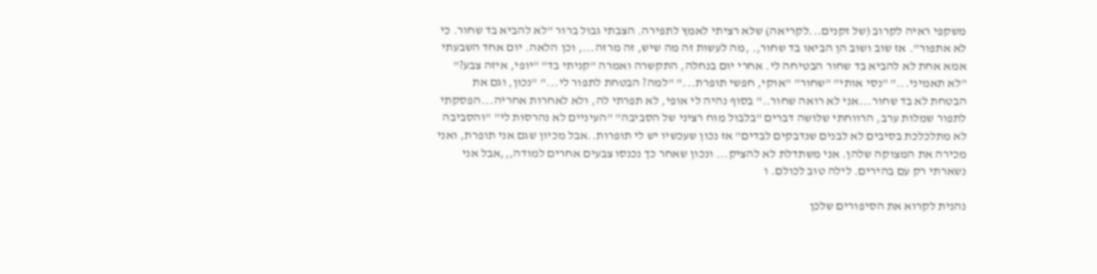משקפי ראיה לקרוב (של זקנים...לקריאה) שלא רציתי לאמץ לתפירה. הצבתי גבול ברור "לא להביא בד שחור. כי לא אתפור". אז שוב ושוב הן הביאו בד שחור,. ,מה לעשות זה מה שיש, זה מרזה..., וכן הלאה. יום אחד השבעתי אמא אחת לא להביא בד שחור הבטיחה לי. אחרי יום בנחלה, התקשרה ואמרה "קניתי בד" "יופי, איזה צבע?" "לא תאמיני..." "נסי אותי" "שחור" "אוקי, חפשי תופרת..." "למה? הבטחת לתפור לי..." "נכון, וגם את הבטחת לא בד שחור...אני לא רואה שחור.." בסוף נהיה לי אופי, לא תפרתי לה, ולא לאחרות אחריה...הפסקתי לתפור שמלות ערב, הרווחתי שלושה דברים "בלבול מוח רציני של הסביבה" "העיניים לא נהרסות לי" "והסביבה לא מתלכלכת בסיבים לא לבנים שנדבקים לבדים" אז נכון שעכשיו יש לי תופרות..אבל מכיון שגם אני תופרת, ואני מכירה את המצוקה שלהן. אני משתדלת לא להציק... ונכון שאחר כך נכנסו צבעים אחרים למודה,,,אבל אני נשארתי רק עם בהירים. לילה טוב לכולם. ו

נהנית לקרוא את הסיפורים שלכן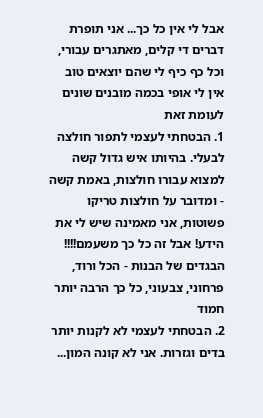אבל לי אין כל כך... אני תופרת דברים די קלים, מאתגרים עבורי, וכל כף כיף לי שהם יוצאים טוב
אין לי אופי בכמה מובנים שונים לעומת זאת
1. הבטחתי לעצמי לתפור חולצה לבעלי. בהיותו איש גדול קשה למצוא עבורו חולצות, באמת קשה - ומדובר על חולצות טריקו פשוטות, אני מאמינה שיש לי את הידע! אבל זה כל כך משעמם!!!! הבגדים של הבנות - הכל ורוד, פרחוני, צבעוני, כל כך הרבה יותר חמוד
2. הבטחתי לעצמי לא לקנות יותר בדים וגזרות. אני לא קונה המון...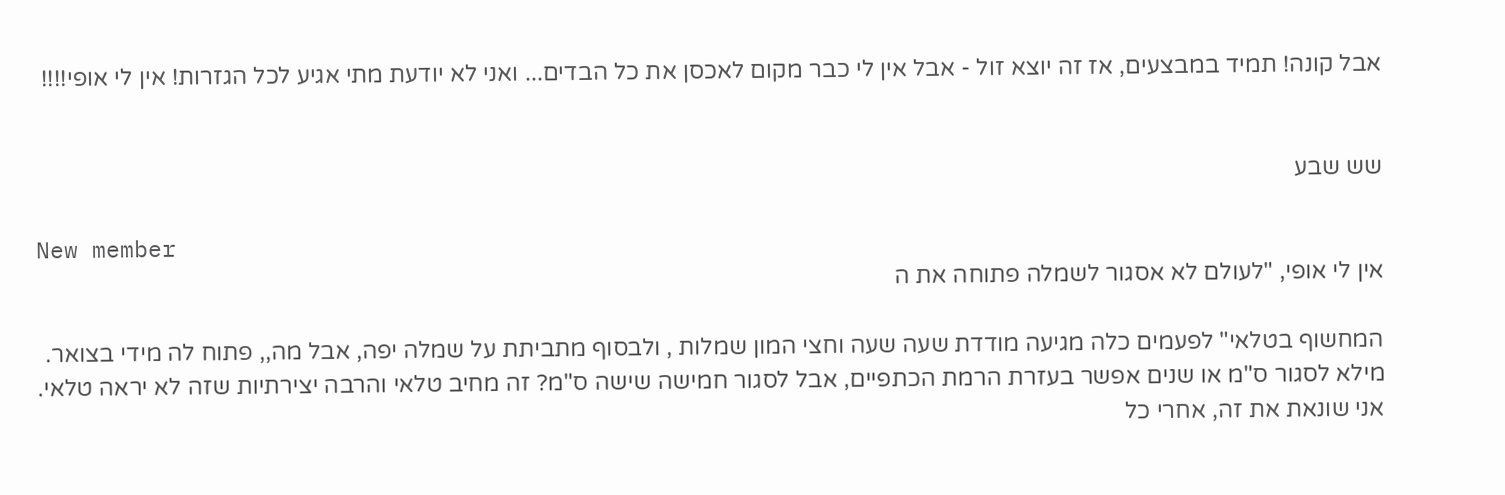אבל קונה! תמיד במבצעים, אז זה יוצא זול - אבל אין לי כבר מקום לאכסן את כל הבדים... ואני לא יודעת מתי אגיע לכל הגזרות! אין לי אופי!!!!


שש שבע

New member
אין לי אופי, "לעולם לא אסגור לשמלה פתוחה את ה

המחשוף בטלאי" לפעמים כלה מגיעה מודדת שעה שעה וחצי המון שמלות , ולבסוף מתביתת על שמלה יפה, אבל מה,, פתוח לה מידי בצואר. מילא לסגור ס"מ או שנים אפשר בעזרת הרמת הכתפיים, אבל לסגור חמישה שישה ס"מ? זה מחיב טלאי והרבה יצירתיות שזה לא יראה טלאי. אני שונאת את זה, אחרי כל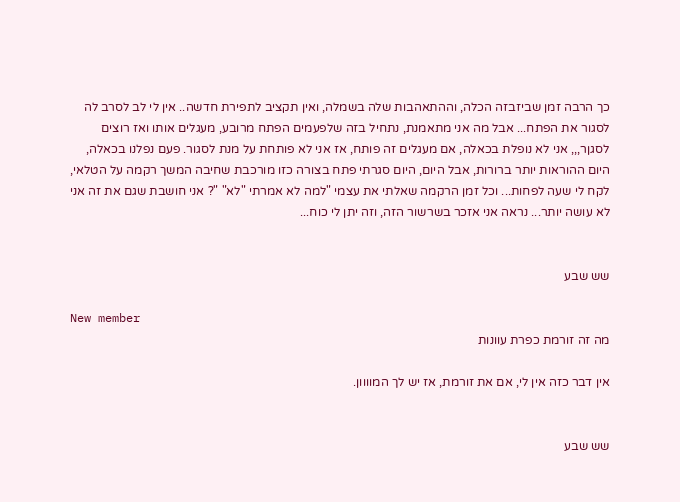כך הרבה זמן שביזבזה הכלה, וההתאהבות שלה בשמלה, ואין תקציב לתפירת חדשה.. אין לי לב לסרב לה לסגור את הפתח... אבל מה אני מתאמנת, נתחיל בזה שלפעמים הפתח מרובע, מעגלים אותו ואז רוצים לסגןר,,, אני לא נופלת בכאלה, אם מעגלים זה פותח, אז אני לא פותחת על מנת לסגור. פעם נפלנו בכאלה, היום ההוראות יותר ברורות, אבל היום, היום סגרתי פתח בצורה כזו מורכבת שחיבה המשך רקמה על הטלאי, לקח לי שעה לפחות... וכל זמן הרקמה שאלתי את עצמי "למה לא אמרתי "לא" "? אני חושבת שגם את זה אני לא עושה יותר... נראה אני אזכר בשרשור הזה, וזה יתן לי כוח...


שש שבע

New member
מה זה זורמת כפרת עוונות

אין דבר כזה אין לי, אם את זורמת, אז יש לך המוווון.


שש שבע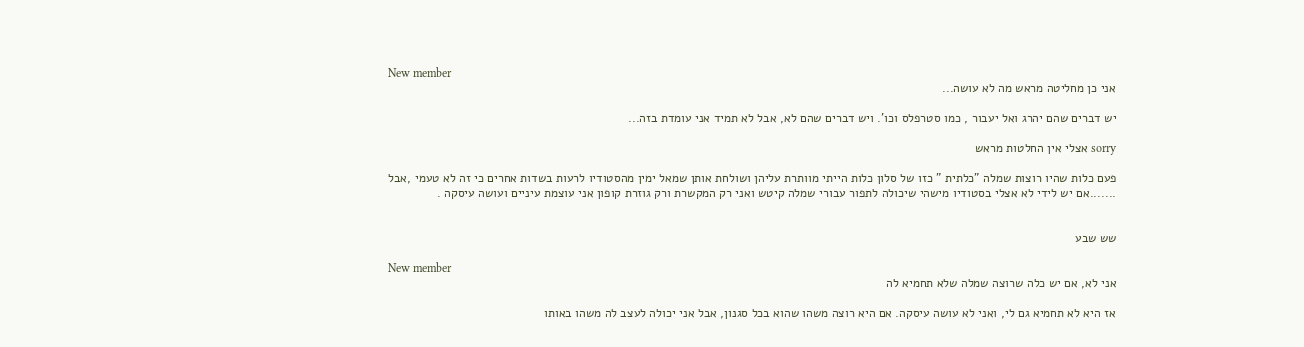New member
אני כן מחליטה מראש מה לא עושה...

יש דברים שהם יהרג ואל יעבור , כמו סטרפלס וכו'. ויש דברים שהם לא, אבל לא תמיד אני עומדת בזה...

sorry אצלי אין החלטות מראש

פעם כלות שהיו רוצות שמלה "כלתית " כזו של סלון כלות הייתי מוותרת עליהן ושולחת אותן שמאל ימין מהסטודיו לרעות בשדות אחרים כי זה לא טעמי ,אבל .......אם יש לידי לא אצלי בסטודיו מישהי שיכולה לתפור עבורי שמלה קיטש ואני רק המקשרת ורק גוזרת קופון אני עוצמת עיניים ועושה עיסקה .


שש שבע

New member
אני לא, אם יש כלה שרוצה שמלה שלא תחמיא לה

אז היא לא תחמיא גם לי, ואני לא עושה עיסקה. אם היא רוצה משהו שהוא בכל סגנון, אבל אני יכולה לעצב לה משהו באותו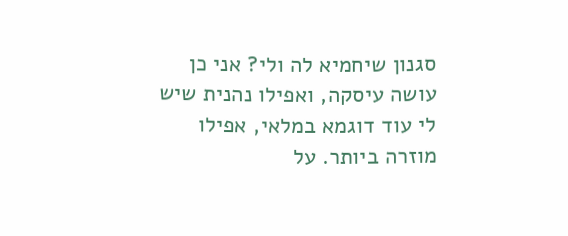סגנון שיחמיא לה ולי? אני כן עושה עיסקה, ואפילו נהנית שיש לי עוד דוגמא במלאי, אפילו מוזרה ביותר. על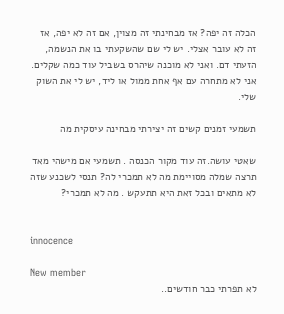הכלה זה יפה? אז מבחינתי זה מצוין, אם זה לא יפה, אז זה לא עובר אצלי. יש לי שם שהשקעתי בו את הנשמה, הזעתי דם. ואני לא מוכנה שיהרס בשביל עוד כמה שקלים. אני לא מתחרה עם אף אחת ממול או ליד, יש לי את השוק שלי.

תשמעי זמנים קשים זה יצירתי מבחינה עיסקית מה

שאטי עושה.זה עוד מקור הכנסה . תשמעי אם מישהי מאד תרצה שמלה מסויימת מה לא תמכרי לה? תנסי לשכנע שזה לא מתאים ובכל זאת היא תתעקש . מה לא תמכרי?


innocence

New member
לא תפרתי כבר חודשים..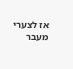אז לצערי מעבר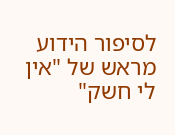לסיפור הידוע מראש של "אין לי חשק"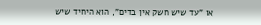או "עד שיש חשק אין בדים", הוא היחיד שיש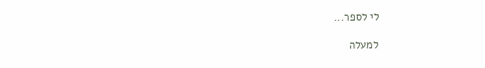לי לספר...

למעלה